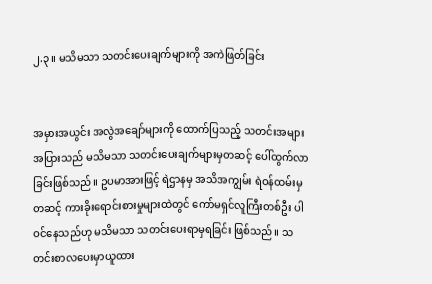၂.၃။ မသိမသာ သတင်းပေးချက်များကို အကဲဖြတ်ခြင်း


အမှားအယွင်း အလွဲအချော်များကို ထောက်ပြသည့် သတင်းအများအပြားသည် မသိမသာ သတင်းပေးချက်များမှတဆင့် ပေါ်ထွက်လာခြင်းဖြစ်သည်။ ဥပမာအားဖြင့် ရဲဌာနမှ အသိအကျွမ်း ရဲဝန်ထမ်းမှတဆင့် ကားခိုးရောင်းစားမှုများထဲတွင် ကော်မရှင်လူကြီးတစ်ဦး ပါဝင်နေသည်ဟု မသိမသာ သတင်းပေးရာမှရခြင်း ဖြစ်သည်။ သတင်းစာလပေးမှာယူထား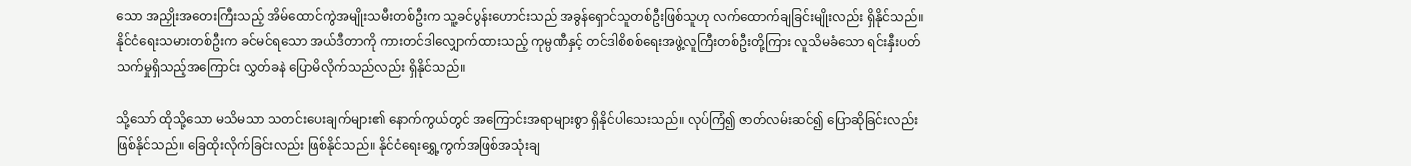သော အညှိုးအတေးကြီးသည့် အိမ်ထောင်ကွဲအမျိုးသမီးတစ်ဦးက သူ့ခင်ပွန်းဟောင်းသည် အခွန်ရှောင်သူတစ်ဦးဖြစ်သူဟု လက်ထောက်ချခြင်းမျိုးလည်း ရှိနိုင်သည်။ နိုင်ငံရေးသမားတစ်ဦးက ခင်မင်ရသော အယ်ဒီတာကို ကားတင်ဒါလျှောက်ထားသည့် ကုမ္ပဏီနှင့် တင်ဒါစိစစ်ရေးအဖွဲ့လူကြီးတစ်ဦးတို့ကြား လူသိမခံသော ရင်းနှီးပတ်သက်မှုရှိသည့်အကြောင်း လွှတ်ခနဲ ပြောမိလိုက်သည်လည်း ရှိနိုင်သည်။

သို့သော် ထိုသို့သော မသိမသာ သတင်းပေးချက်များ၏ နောက်ကွယ်တွင် အကြောင်းအရာများစွာ ရှိနိုင်ပါသေးသည်။ လုပ်ကြံ၍ ဇာတ်လမ်းဆင်၍ ပြောဆိုခြင်းလည်း ဖြစ်နိုင်သည်။ ခြေထိုးလိုက်ခြင်းလည်း ဖြစ်နိုင်သည်။ နိုင်ငံရေးရွှေ့ကွက်အဖြစ်အသုံးချ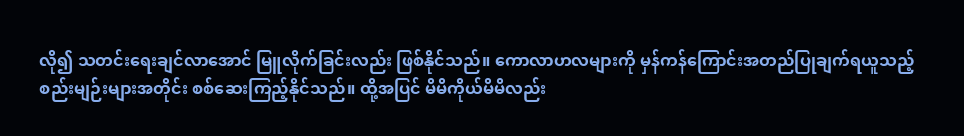လို၍ သတင်းရေးချင်လာအောင် မြူလိုက်ခြင်းလည်း ဖြစ်နိုင်သည်။ ကောလာဟလများကို မှန်ကန်ကြောင်းအတည်ပြုချက်ရယူသည့် စည်းမျဉ်းများအတိုင်း စစ်ဆေးကြည့်နိုင်သည်။ ထို့အပြင် မိမိကိုယ်မိမိလည်း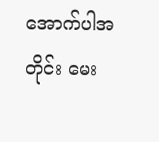အောက်ပါအတိုင်း မေး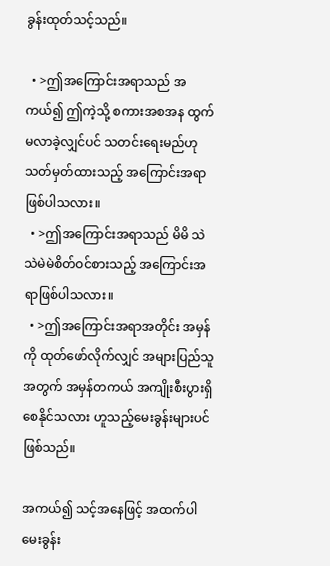ခွန်းထုတ်သင့်သည်။

  • >ဤအကြောင်းအရာသည် အကယ်၍ ဤကဲ့သို့ စကားအစအန ထွက်မလာခဲ့လျှင်ပင် သတင်းရေးမည်ဟု သတ်မှတ်ထားသည့် အကြောင်းအရာ ဖြစ်ပါသလား။
  • >ဤအကြောင်းအရာသည် မိမိ သဲသဲမဲမဲစိတ်ဝင်စားသည့် အကြောင်းအရာဖြစ်ပါသလား။
  • >ဤအကြောင်းအရာအတိုင်း အမှန်ကို ထုတ်ဖော်လိုက်လျှင် အများပြည်သူအတွက် အမှန်တကယ် အကျိုးစီးပွားရှိစေနိုင်သလား ဟူသည့်မေးခွန်းများပင်ဖြစ်သည်။

အကယ်၍ သင့်အနေဖြင့် အထက်ပါမေးခွန်း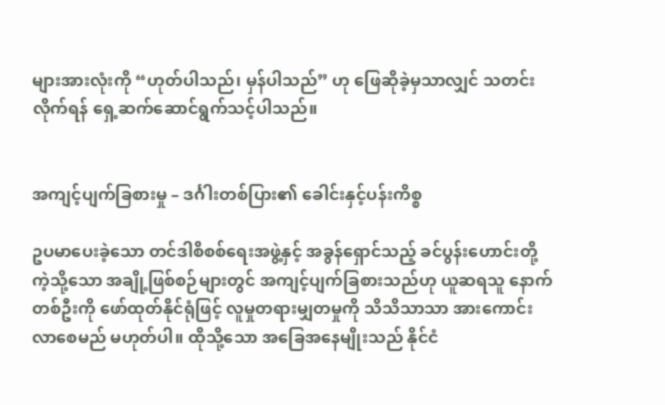များအားလုံးကို “ဟုတ်ပါသည်၊ မှန်ပါသည်” ဟု ဖြေဆိုခဲ့မှသာလျှင် သတင်းလိုက်ရန် ရှေ့ဆက်ဆောင်ရွက်သင့်ပါသည်။


အကျင့်ပျက်ခြစားမှု – ဒင်္ဂါးတစ်ပြား၏ ခေါင်းနှင့်ပန်းကိစ္စ

ဥပမာပေးခဲ့သော တင်ဒါစိစစ်ရေးအဖွဲ့နှင့် အခွန်ရှောင်သည့် ခင်ပွန်းဟောင်းတို့ကဲ့သို့သော အချို့ဖြစ်စဉ်များတွင် အကျင့်ပျက်ခြစားသည်ဟု ယူဆရသူ နောက်တစ်ဦးကို ဖော်ထုတ်နိုင်ရုံဖြင့် လူမှုတရားမျှတမှုကို သိသိသာသာ အားကောင်းလာစေမည် မဟုတ်ပါ။ ထိုသို့သော အခြေအနေမျိုးသည် နိုင်ငံ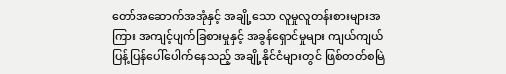တော်အဆောက်အအုံနှင့် အချို့သော လူမှုလူတန်းစားများအကြား အကျင့်ပျက်ခြစားမှုနှင့် အခွန်ရှောင်မှုများ ကျယ်ကျယ်ပြန့်ပြန်ပေါ်ပေါက်နေသည့် အချို့နိုင်ငံများတွင် ဖြစ်တတ်စမြဲ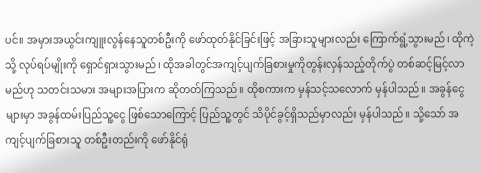ပင်။ အမှားအယွင်းကျူးလွန်နေသူတစ်ဦးကို ဖော်ထုတ်နိုင်ခြင်းဖြင့် အခြားသူများလည်း ကြောက်ရွံ့သွားမည်၊ ထိုကဲ့သို့ လုပ်ရပ်မျိုးကို ရှောင်ရှားသွားမည်၊ ထိုအခါတွင်အကျင့်ပျက်ခြစားမှုကိုတွန်းလှန်သည့်တိုက်ပွဲ တစ်ဆင့်မြင့်လာမည်ဟု သတင်းသမား အများအပြားက ဆိုတတ်ကြသည်။ ထိုစကားက မှန်သင့်သလောက် မှန်ပါသည်။ အခွန်ငွေများမှာ အခွန်ထမ်းပြည်သူ့ငွေ ဖြစ်သောကြောင့် ပြည်သူ့တွင် သိပိုင်ခွင့်ရှိသည်မှာလည်း မှန်ပါသည်။ သို့သော် အကျင့်ပျက်ခြစားသူ တစ်ဦးတည်းကို ဖော်နိုင်ရုံ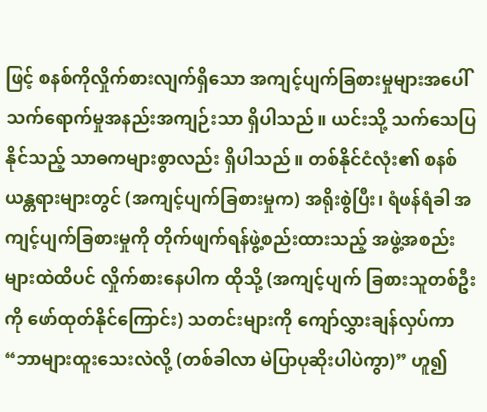ဖြင့် စနစ်ကိုလှိုက်စားလျက်ရှိသော အကျင့်ပျက်ခြစားမှုများအပေါ် သက်ရောက်မှုအနည်းအကျဉ်းသာ ရှိပါသည်။ ယင်းသို့ သက်သေပြနိုင်သည့် သာဓကများစွာလည်း ရှိပါသည်။ တစ်နိုင်ငံလုံး၏ စနစ်ယန္တရားများတွင် (အကျင့်ပျက်ခြစားမှုက) အရိုးစွဲပြီး၊ ရံဖန်ရံခါ အကျင့်ပျက်ခြစားမှုကို တိုက်ဖျက်ရန်ဖွဲ့စည်းထားသည့် အဖွဲ့အစည်းများထဲထိပင် လှိုက်စားနေပါက ထိုသို့ (အကျင့်ပျက် ခြစားသူတစ်ဦးကို ဖော်ထုတ်နိုင်ကြောင်း) သတင်းများကို ကျော်လွှားချန်လှပ်ကာ “ဘာများထူးသေးလဲလို့ (တစ်ခါလာ မဲပြာပုဆိုးပါပဲကွာ)” ဟူ၍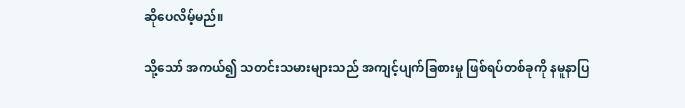ဆိုပေလိမ့်မည်။

သို့သော် အကယ်၍ သတင်းသမားများသည် အကျင့်ပျက်ခြစားမှု ဖြစ်ရပ်တစ်ခုကို နမူနာပြ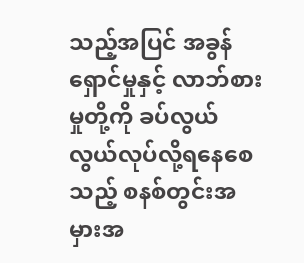သည့်အပြင် အခွန်ရှောင်မှုနှင့် လာဘ်စားမှုတို့ကို ခပ်လွယ်လွယ်လုပ်လို့ရနေစေသည့် စနစ်တွင်းအမှားအ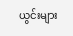ယွင်းများ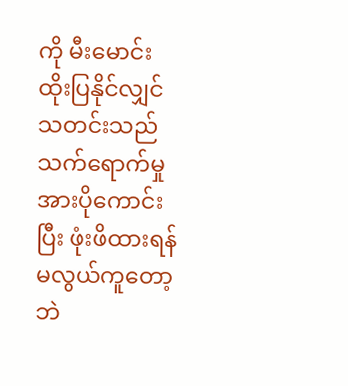ကို မီးမောင်းထိုးပြနိုင်လျှင် သတင်းသည် သက်ရောက်မှုအားပိုကောင်းပြီး ဖုံးဖိထားရန်မလွယ်ကူတော့ဘဲ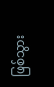ဖြစ်သွား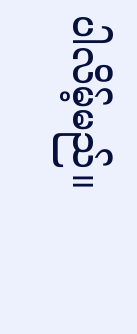ပါလိမ့်မည်။